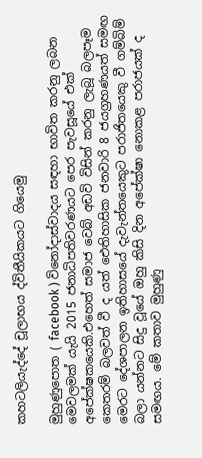කහටලියැද්දේ චූලාභය ද්විතීයිකයට ගියෙමු

මුහුණුපොත ( facebook ) විනෝදාස්වාදය සඳහා භාවිත කරනු ලබන මෙවලමක් යැයි 2015 ජනාධිපතිවරණයට පෙර පැවසූයේ එක් අපේක්ෂකයෙකි.එහෙත් සමාජ වෙබ් අඩවි විසින් කරනු ලැබූ බලපෑම කෙතරම් බලවත් වී ද යත් ඓතිහාසික ජනවාරි 8 ජයග්‍රහණයත් සමඟ මෙරට දේශපාලන ඉතිහාසයේ දැවැන්තයෙකුට පරාජිතයෙකු වී ගම්බිම් බලා යන්නට සිදු වූයේ ඔහු කිසි දින අපේක්ෂා නොකළ පරාජයක් ද සමඟය. මේ කතාව මුහුණු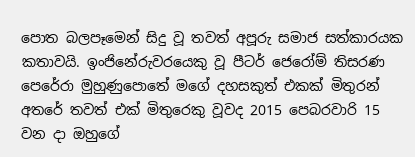පොත බලපෑමෙන් සිදු වූ තවත් අපූරු සමාජ සත්කාරයක කතාවයි. ඉංජිනේරුවරයෙකු වූ පීටර් ජෙරෝම් තිසරණ පෙරේරා මුහුණුපොතේ මගේ දහසකුත් එකක් මිතුරන් අතරේ තවත් එක් මිතුරෙකු වූවද 2015 පෙබරවාරි 15 වන දා ඔහුගේ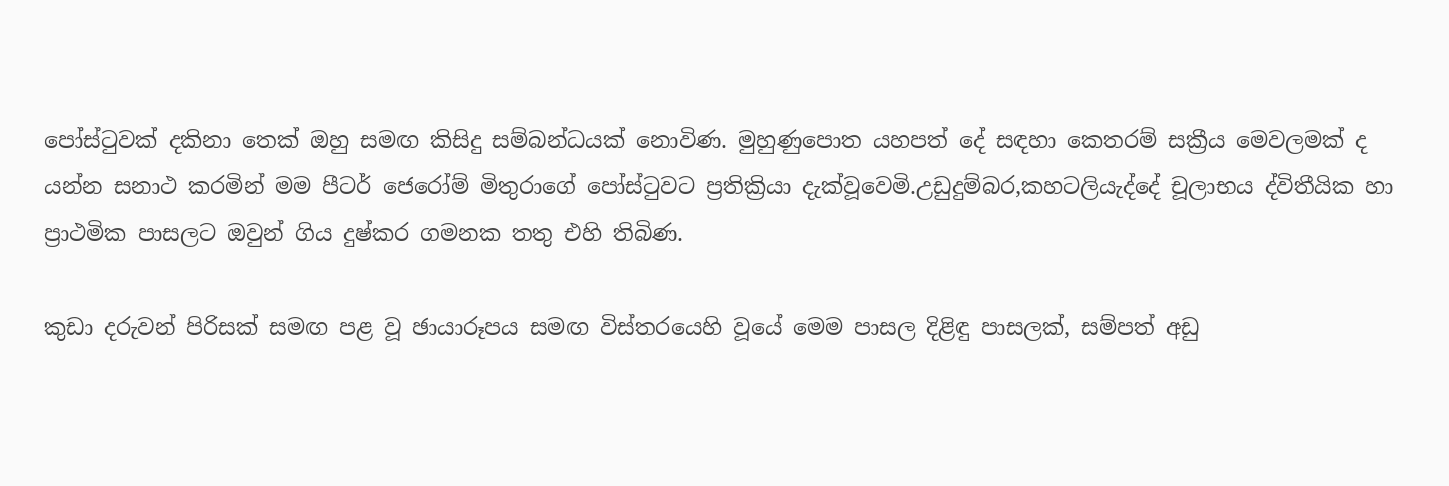පෝස්ටුවක් දකිනා තෙක් ඔහු සමඟ කිසිදු සම්බන්ධයක් නොවිණ. මුහුණුපොත යහපත් දේ සඳහා කෙතරම් සක්‍රීය මෙවලමක් ද යන්න සනාථ කරමින් මම පීටර් ජෙරෝම් මිතුරාගේ පෝස්ටුවට ප්‍රතික්‍රියා දැක්වූවෙමි.උඩුදුම්බර,කහටලියැද්දේ චූලාභය ද්විතීයික හා ප්‍රාථමික පාසලට ඔවුන් ගිය දුෂ්කර ගමනක තතු එහි තිබිණ.

කුඩා දරුවන් පිරිසක් සමඟ පළ වූ ඡායාරූපය සමඟ විස්තරයෙහි වූයේ මෙම පාසල දිළිඳු පාසලක්, සම්පත් අඩු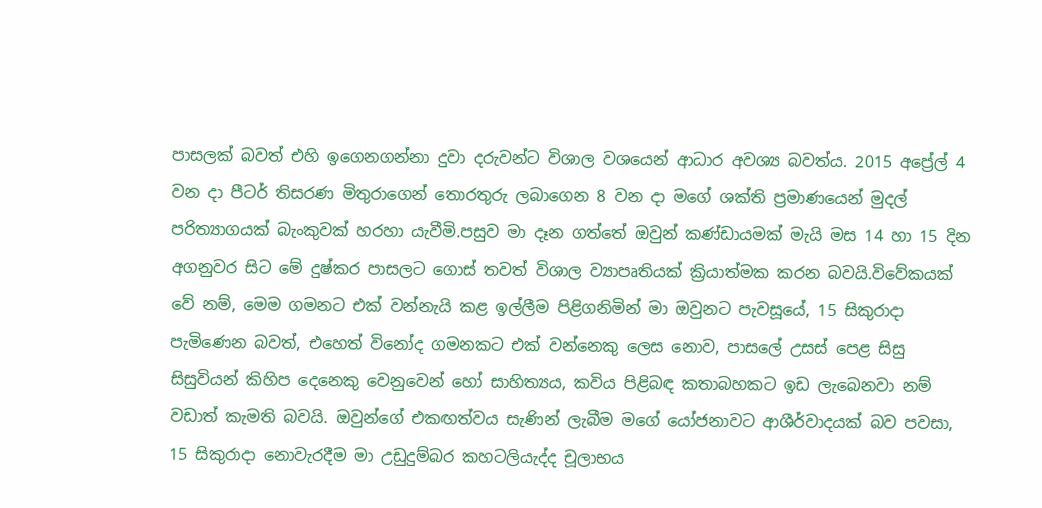පාසලක් බවත් එහි ඉගෙනගන්නා දුවා දරුවන්ට විශාල වශයෙන් ආධාර අවශ්‍ය බවත්ය. 2015 අප්‍රේල් 4 වන දා පීටර් තිසරණ මිතුරාගෙන් තොරතුරු ලබාගෙන 8 වන දා මගේ ශක්ති ප්‍රමාණයෙන් මුදල් පරිත්‍යාගයක් බැංකුවක් හරහා යැවීමි.පසුව මා දෑන ගත්තේ ඔවුන් කණ්ඩායමක් මැයි මස 14 හා 15 දින අගනුවර සිට මේ දුෂ්කර පාසලට ගොස් තවත් විශාල ව්‍යාපෘතියක් ක්‍රියාත්මක කරන බවයි.විවේකයක් වේ නම්, මෙම ගමනට එක් වන්නැයි කළ ඉල්ලීම පිළිගනිමින් මා ඔවුනට පැවසූයේ, 15 සිකුරාදා පැමිණෙන බවත්, එහෙත් විනෝද ගමනකට එක් වන්නෙකු ලෙස නොව, පාසලේ උසස් පෙළ සිසු සිසුවියන් කිහිප දෙනෙකු වෙනුවෙන් හෝ සාහිත්‍යය, කවිය පිළිබඳ කතාබහකට ඉඩ ලැබෙනවා නම් වඩාත් කැමති බවයි. ඔවුන්ගේ එකඟත්වය සැණින් ලැබීම මගේ යෝජනාවට ආශීර්වාදයක් බව පවසා, 15 සිකුරාදා නොවැරදීම මා උඩුදුම්බර කහටලියැද්ද චූලාභය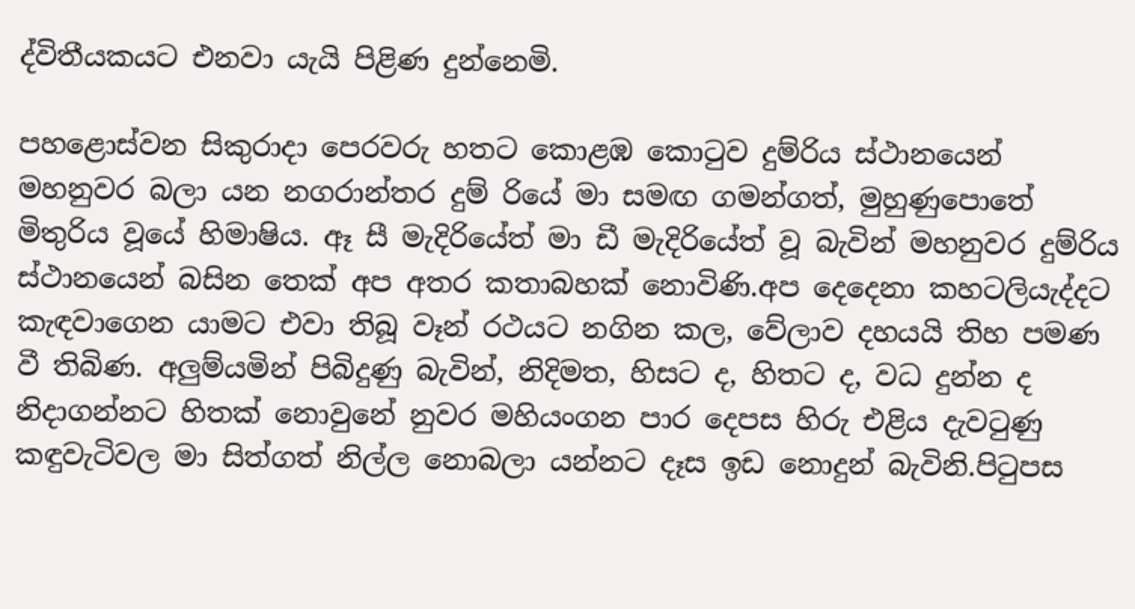ද්විතීයකයට එනවා යැයි පිළිණ දුන්නෙමි.

පහළොස්වන සිකුරාදා පෙරවරු හතට කොළඹ කොටුව දුම්රිය ස්ථානයෙන් මහනුවර බලා යන නගරාන්තර දුම් රියේ මා සමඟ ගමන්ගත්, මුහුණුපොතේ මිතුරිය වූයේ හිමාෂිය. ඈ සී මැදිරියේත් මා ඩී මැදිරියේත් වූ බැවින් මහනුවර දුම්රිය ස්ථානයෙන් බසින තෙක් අප අතර කතාබහක් නොවිණි.අප දෙදෙනා කහටලියැද්දට කැඳවාගෙන යාමට එවා තිබූ වෑන් රථයට නගින කල, වේලාව දහයයි තිහ පමණ වී තිබිණ. අලුම්යමින් පිබිදුණු බැවින්, නිදිමත, හිසට ද, හිතට ද, වධ දුන්න ද නිදාගන්නට හිතක් නොවුනේ නුවර මහියංගන පාර දෙපස හිරු එළිය දැවටුණු කඳුවැටිවල මා සිත්ගත් නිල්ල නොබලා යන්නට දෑස ඉඩ නොදුන් බැවිනි.පිටුපස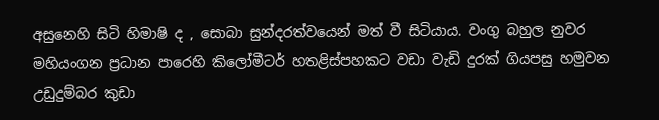අසුනෙහි සිටි හිමාෂි ද , සොබා සුන්දරත්වයෙන් මත් වී සිටියාය. වංගු බහුල නුවර මහියංගන ප්‍රධාන පාරෙහි කිලෝමීටර් හතළිස්පහකට වඩා වැඩි දුරක් ගියපසු හමුවන උඩුදුම්බර කුඩා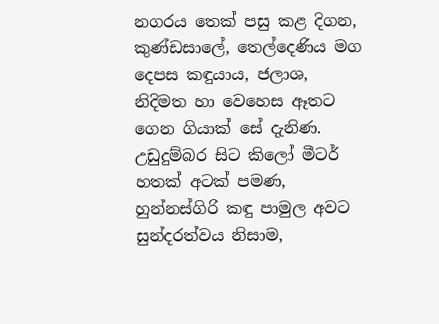නගරය තෙක් පසු කළ දිගන, කුණ්ඩසාලේ, තෙල්දෙණිය මග දෙපස කඳුයාය, ජලාශ, නිදිමත හා වෙහෙස ඈතට ගෙන ගියාක් සේ දැනිණ. උඩුදුම්බර සිට කිලෝ මීටර් හතක් අටක් පමණ, හුන්නස්ගිරි කඳු පාමුල අවට සුන්දරත්වය නිසාම,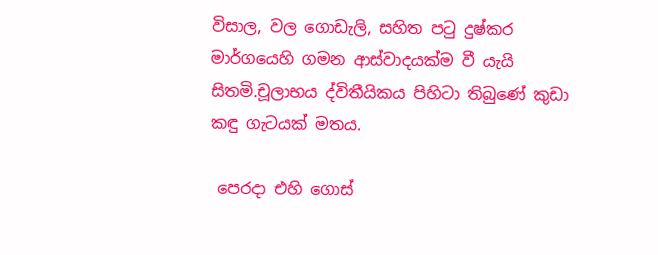විසාල, වල ගොඩැලි, සහිත පටු දුෂ්කර මාර්ගයෙහි ගමන ආස්වාදයක්ම වී යැයි සිතමි.චූලාභය ද්විතීයිකය පිහිටා තිබුණේ කුඩා කඳු ගැටයක් මතය.

 පෙරදා එහි ගොස්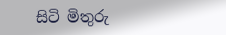සිටි මිතුරු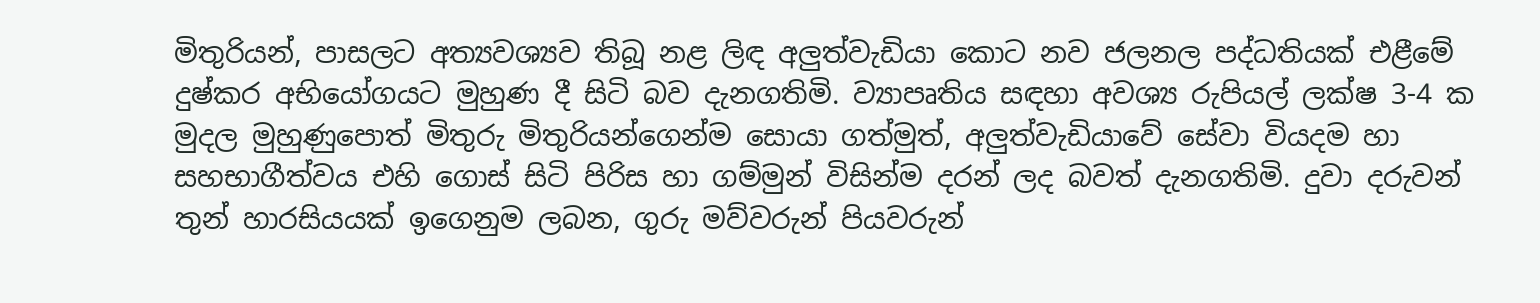මිතුරියන්, පාසලට අත්‍යවශ්‍යව තිබූ නළ ලිඳ අලුත්වැඩියා කොට නව ජලනල පද්ධතියක් එළීමේ දුෂ්කර අභියෝගයට මුහුණ දී සිටි බව දැනගතිමි. ව්‍යාපෘතිය සඳහා අවශ්‍ය රුපියල් ලක්ෂ 3-4 ක මුදල මුහුණුපොත් මිතුරු මිතුරියන්ගෙන්ම සොයා ගත්මුත්, අලුත්වැඩියාවේ සේවා වියදම හා සහභාගීත්වය එහි ගොස් සිටි පිරිස හා ගම්මුන් විසින්ම දරන් ලද බවත් දැනගතිමි. දුවා දරුවන් තුන් හාරසියයක් ඉගෙනුම ලබන, ගුරු මව්වරුන් පියවරුන්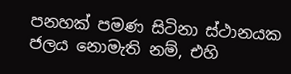පනහක් පමණ සිටිනා ස්ථානයක ජලය නොමැති නම්, එහි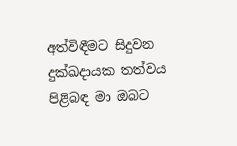අත්විඳීමට සිදුවන දුක්ඛදායක තත්වය පිළිබඳ මා ඔබට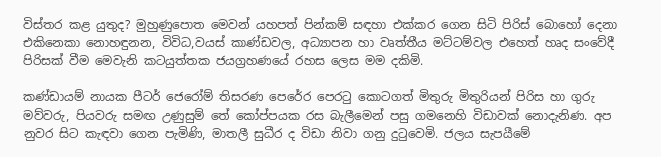විස්තර කළ යුතුද? මුහුණුපොත මෙවන් යහපත් පින්කම් සඳහා එක්කර ගෙන සිටි පිරිස් බොහෝ දෙනා එකිනෙකා නොහඳුනන, විවිධ,වයස් කාණ්ඩවල, අධ්‍යාපන හා වෘත්තීය මට්ටම්වල එහෙත් හෘද සංවේදී පිරිසක් වීම මෙවැනි කටයුත්තක ජයග්‍රහණයේ රහස ලෙස මම දකිමි.

කණ්ඩායම් නායක පීටර් ජෙරෝම් තිසරණ පෙරේර පෙරටු කොටගත් මිතුරු මිතුරියන් පිරිස හා ගුරු මව්වරු, පියවරු සමඟ උණුසුම් තේ කෝප්පයක රස බැලීමෙන් පසු ගමනෙහි විඩාවක් නොදැනිණ. අප නුවර සිට කැඳවා ගෙන පැමිණි, මාතලී සුධීර ද විඩා නිවා ගනු දුටුවෙමි. ජලය සැපයීමේ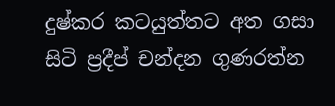දුෂ්කර කටයුත්තට අත ගසා සිටි ප්‍රදීප් චන්දන ගුණරත්න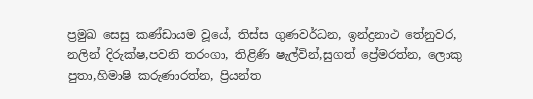ප්‍රමුඛ සෙසු කණ්ඩායම වූයේ, තිස්ස ගුණවර්ධන, ඉන්ද්‍රනාථ තේනුවර, නලින් දිරුක්ෂ,පවනි තරංගා, තිළිණි ෂැල්වින්,සුගත් ප්‍රේමරත්න, ලොකු පුතා,හිමාෂි කරුණාරත්න, ප්‍රියන්ත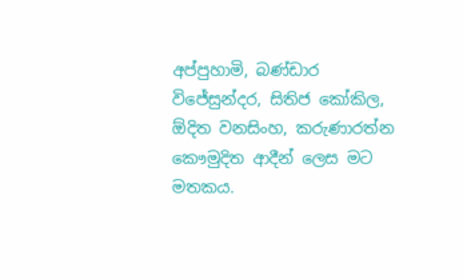අප්පුහාමි, බණ්ඩාර විජේසුන්දර, සිතිජ කෝකිල, ඕදිත වනසිංහ, කරුණාරත්න කෞමුදිත ආදීන් ලෙස මට මතකය.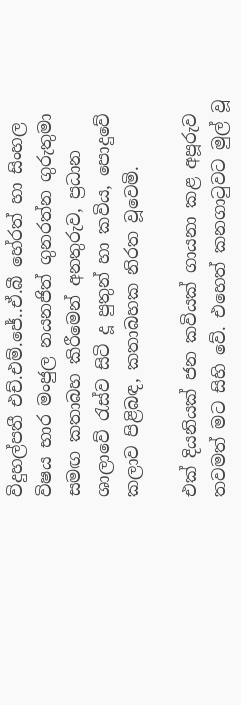විදුහල්පතී එච්.එම්.ජේ..ඒ.බී හේරත් හා සිංහල විෂය භාර මංජුල නයනජිත් ගුනරත්න ගුරුතුමා සමඟ කතාබහ කිරීමෙන් අනතුරුව, ප්‍රධාන ශාලාවේ රැස්ව සිටි දූ පුතුන් හා කවිය, පොදුවේ කලාව පිළිබඳ, කතාබහක නිරත වූවෙමි.

එක් දියනියක් ජන කවියක් ගායනා කළ අපූරුව තවමත් මට සිහි වේ. එහෙත් කනගාටුවට මුල් වූ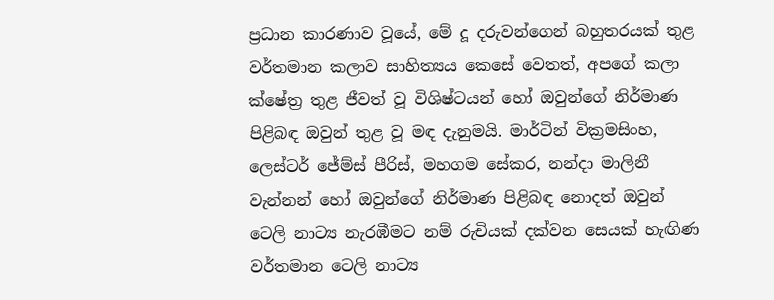ප්‍රධාන කාරණාව වූයේ, මේ දූ දරුවන්ගෙන් බහුතරයක් තුළ වර්තමාන කලාව සාහිත්‍යය කෙසේ වෙතත්, අපගේ කලා ක්ෂේත්‍ර තුළ ජීවත් වූ විශිෂ්ටයන් හෝ ඔවුන්ගේ නිර්මාණ පිළිබඳ ඔවුන් තුළ වූ මඳ දැනුමයි. මාර්ටින් වික්‍රමසිංහ, ලෙස්ටර් ජේම්ස් පීරිස්, මහගම සේකර, නන්දා මාලිනී වැන්නන් හෝ ඔවුන්ගේ නිර්මාණ පිළිබඳ නොදත් ඔවුන් ටෙලි නාට්‍ය නැරඹීමට නම් රුචියක් දක්වන සෙයක් හැඟිණ වර්තමාන ටෙලි නාට්‍ය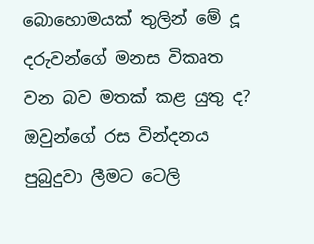බොහොමයක් තුලින් මේ දූ දරුවන්ගේ මනස විකෘත වන බව මතක් කළ යුතු ද? ඔවුන්ගේ රස වින්දනය පුබුදුවා ලීමට ටෙලි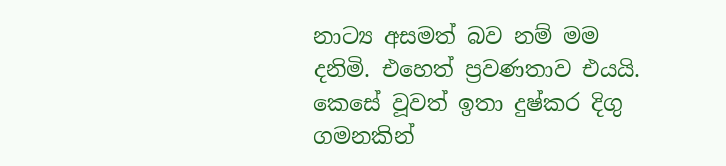නාට්‍ය අසමත් බව නම් මම දනිමි. එහෙත් ප්‍රවණතාව එයයි. කෙසේ වූවත් ඉතා දුෂ්කර දිගු ගමනකින්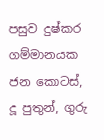පසුව දුෂ්කර ගම්මානයක ජන කොටස්, දූ පුතුන්, ගුරු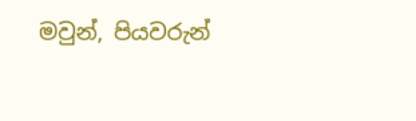මවුන්, පියවරුන්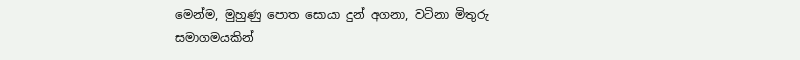මෙන්ම, මුහුණු පොත සොයා දුන් අගනා, වටිනා මිතුරු සමාගමයකින්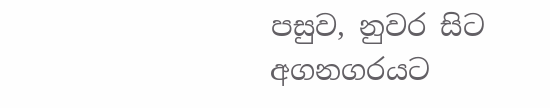පසුව, නුවර සිට අගනගරයට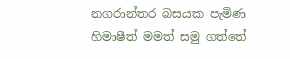නගරාන්තර බසයක පැමිණ හිමාෂීත් මමත් සමු ගත්තේ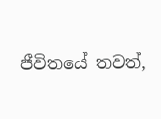ජීවිතයේ තවත්,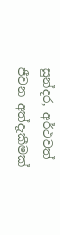සුන්දර, අර්ථවත් ජීවන අත්දැකීමක්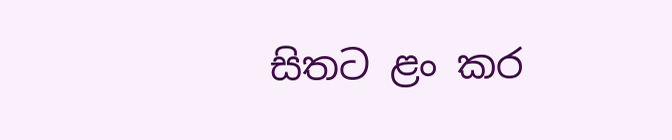සිතට ළං කර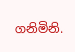ගනිමිනි.